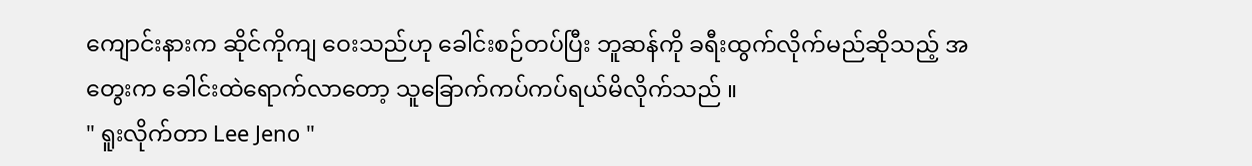ကျောင်းနားက ဆိုင်ကိုကျ ဝေးသည်ဟု ခေါင်းစဉ်တပ်ပြီး ဘူဆန်ကို ခရီးထွက်လိုက်မည်ဆိုသည့် အတွေးက ခေါင်းထဲရောက်လာတော့ သူခြောက်ကပ်ကပ်ရယ်မိလိုက်သည် ။
" ရူးလိုက်တာ Lee Jeno "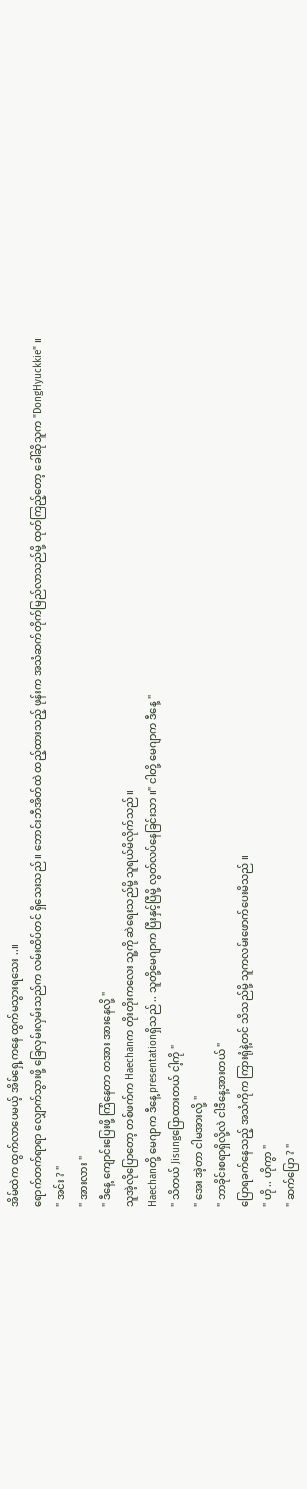အိမ်ထဲက ထွက်လာပေမယ့် အိမ်ရှေ့ကနေ ထွက်မသွားရသေး ..။
ရောက်တက်ရာရာ လျှောက်သွားဖို့ ခြေလှမ်းလှမ်းသည်က လမ်းထိပ်တင် ရှိသေးသည် ။ ဘောင်းဘီအိတ်ထဲ ထည့်ထားသည့် ဖုန်းက အသံဆက်တိုက်မြည်လာသည်မို့ ထုတ်ကြည့်တော့ ခေါ်ဆိုသူက "DongHyuckkie" ။
" အင်း ? "
" အားလား "
" ဒီနေ့ ကျောင်းပြေးဖို့ ကြံနေတာ တအား အားနေလို့ "
သူအဲ့လိုပြောတော့ တစ်ဖက်က Haechanက တိုးတိုးကလေး သူ့ကို ဆဲရေးသည်မို့ သူရယ်မိလိုက်သည် ။
Haechanတို့ မေဂျာက ဒီနေ့ presentationရှိသည် .. သူတို့မေဂျာက ပြီးနှင့်ပြီမို့ လွတ်လပ်နေခြင်းသာ ။" ငါတို့ မေဂျာက ဒီနေ့ "
" သိတယ် Jisungပြောထားတယ် ငါ့ကို "
" အေး အဲ့တာ ငါမအားလို့ "
" ဘာခိုင်းစရာရှိလို့လဲ ငါဒီနေ့အားတယ် "
ပြောရခက်နေသည့် အသံကိုက ကြားရုံနဲ့တင် သိသည်မို့ သူကလမ်းဖောက်ပေးမိသည် ။
" ဟို .. ဟိုကွာ "
" ဆက်ပြော ? "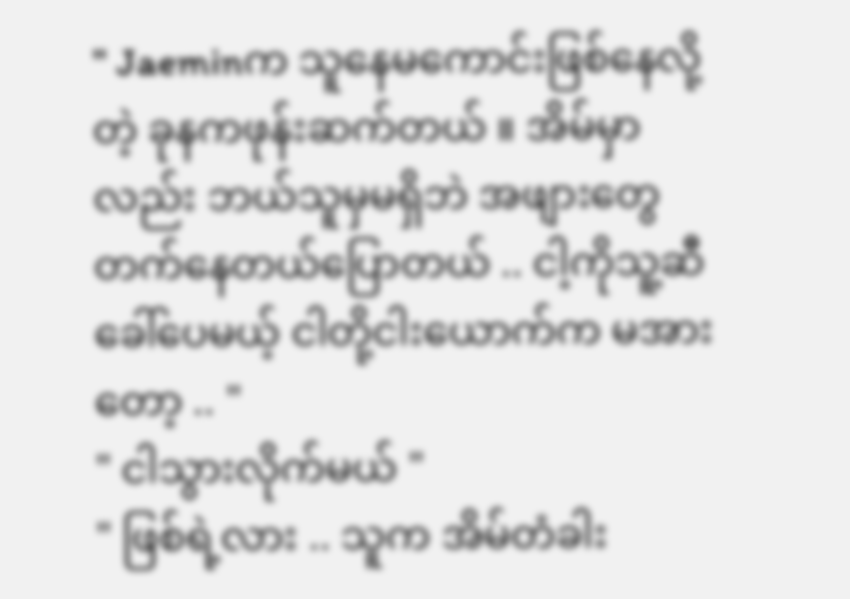" Jaeminက သူနေမကောင်းဖြစ်နေလို့တဲ့ ခုနကဖုန်းဆက်တယ် ။ အိမ်မှာလည်း ဘယ်သူမှမရှိဘဲ အဖျားတွေတက်နေတယ်ပြောတယ် .. ငါ့ကိုသူ့ဆီခေါ်ပေမယ့် ငါတို့ငါးယောက်က မအားတော့ .. "
" ငါသွားလိုက်မယ် "
" ဖြစ်ရဲ့လား .. သူက အိမ်တံခါး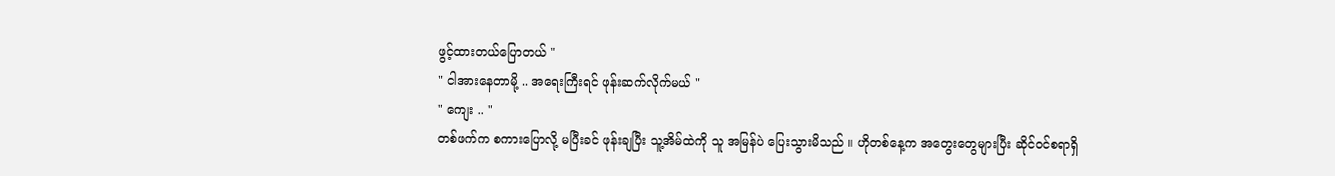ဖွင့်ထားတယ်ပြောတယ် "
" ငါအားနေတာမို့ .. အရေးကြီးရင် ဖုန်းဆက်လိုက်မယ် "
" ကျေး .. "
တစ်ဖက်က စကားပြောလို့ မပြီးခင် ဖုန်းချပြီး သူ့အိမ်ထဲကို သူ အမြန်ပဲ ပြေးသွားမိသည် ။ ဟိုတစ်နေ့က အတွေးတွေများပြီး ဆိုင်၀င်စရာရှိ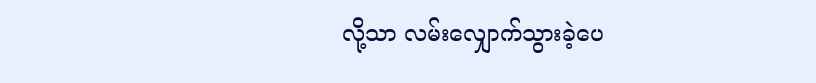လို့သာ လမ်းလျှောက်သွားခဲ့ပေ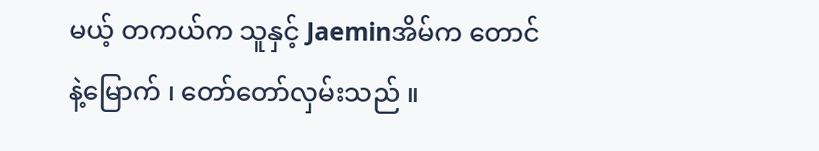မယ့် တကယ်က သူနှင့် Jaeminအိမ်က တောင်နဲ့မြောက် ၊ တော်တော်လှမ်းသည် ။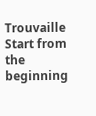Trouvaille
Start from the beginning